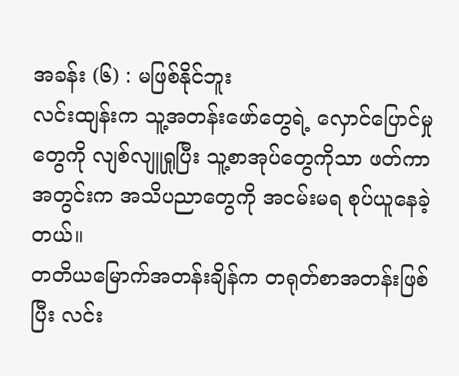အခန်း (၆) : မဖြစ်နိုင်ဘူး
လင်းထျန်းက သူ့အတန်းဖော်တွေရဲ့ လှောင်ပြောင်မှုတွေကို လျစ်လျူရှုပြီး သူ့စာအုပ်တွေကိုသာ ဖတ်ကာ အတွင်းက အသိပညာတွေကို အငမ်းမရ စုပ်ယူနေခဲ့တယ်။
တတိယမြောက်အတန်းချိန်က တရုတ်စာအတန်းဖြစ်ပြီး လင်း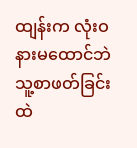ထျန်းက လုံးဝနားမထောင်ဘဲ သူ့စာဖတ်ခြင်းထဲ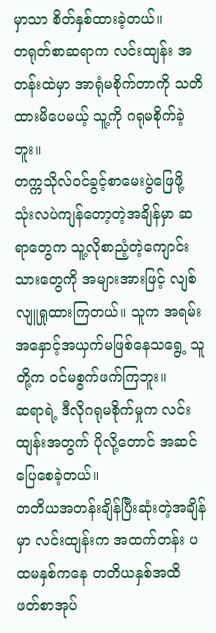မှာသာ စိတ်နှစ်ထားခဲ့တယ်။
တရုတ်စာဆရာက လင်းထျန်း အတန်းထဲမှာ အာရုံမစိုက်တာကို သတိထားမိပေမယ့် သူ့ကို ဂရုမစိုက်ခဲ့ဘူး။
တက္ကသိုလ်ဝင်ခွင့်စာမေးပွဲဖြေဖို့ သုံးလပဲကျန်တော့တဲ့အချိန်မှာ ဆရာတွေက သူ့လိုစာညံ့တဲ့ကျောင်းသားတွေကို အများအားဖြင့် လျစ်လျူရှုထားကြတယ်။ သူက အရမ်းအနှောင့်အယှက်မဖြစ်နေသရွေ့ သူတို့က ဝင်မစွက်ဖက်ကြဘူး။
ဆရာရဲ့ ဒီလိုဂရုမစိုက်မှုက လင်းထျန်းအတွက် ပိုလို့တောင် အဆင်ပြေစေခဲ့တယ်။
တတိယအတန်းချိန်ပြီးဆုံးတဲ့အချိန်မှာ လင်းထျန်းက အထက်တန်း ပထမနှစ်ကနေ တတိယနှစ်အထိ ဖတ်စာအုပ်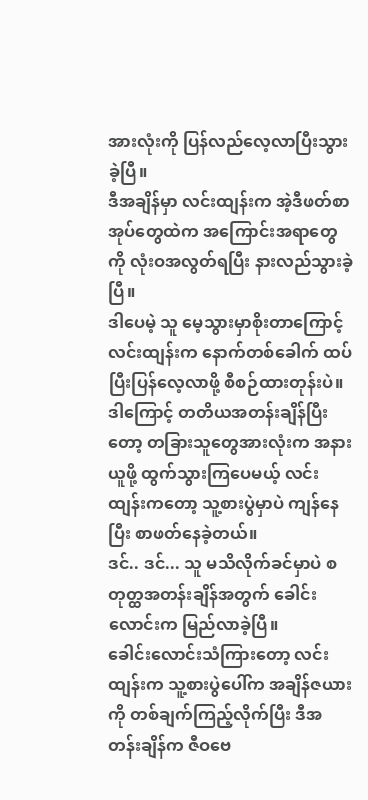အားလုံးကို ပြန်လည်လေ့လာပြီးသွားခဲ့ပြီ။
ဒီအချိန်မှာ လင်းထျန်းက အဲ့ဒီဖတ်စာအုပ်တွေထဲက အကြောင်းအရာတွေကို လုံးဝအလွတ်ရပြီး နားလည်သွားခဲ့ပြီ။
ဒါပေမဲ့ သူ မေ့သွားမှာစိုးတာကြောင့် လင်းထျန်းက နောက်တစ်ခေါက် ထပ်ပြီးပြန်လေ့လာဖို့ စီစဉ်ထားတုန်းပဲ။
ဒါကြောင့် တတိယအတန်းချိန်ပြီးတော့ တခြားသူတွေအားလုံးက အနားယူဖို့ ထွက်သွားကြပေမယ့် လင်းထျန်းကတော့ သူ့စားပွဲမှာပဲ ကျန်နေပြီး စာဖတ်နေခဲ့တယ်။
ဒင်.. ဒင်... သူ မသိလိုက်ခင်မှာပဲ စတုတ္ထအတန်းချိန်အတွက် ခေါင်းလောင်းက မြည်လာခဲ့ပြီ။
ခေါင်းလောင်းသံကြားတော့ လင်းထျန်းက သူ့စားပွဲပေါ်က အချိန်ဇယားကို တစ်ချက်ကြည့်လိုက်ပြီး ဒီအတန်းချိန်က ဇီဝဗေ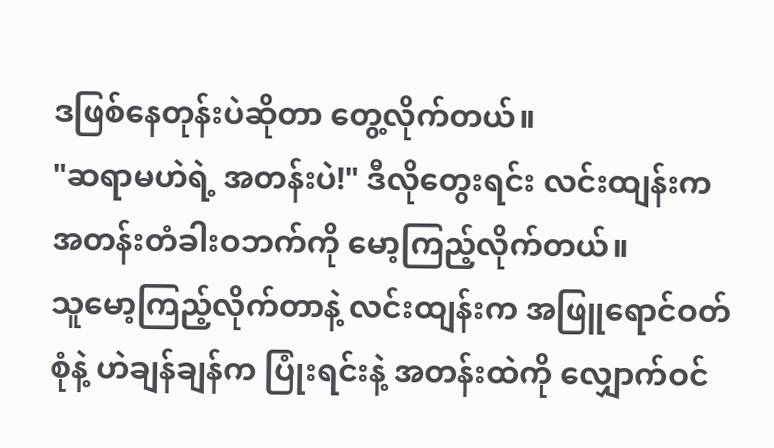ဒဖြစ်နေတုန်းပဲဆိုတာ တွေ့လိုက်တယ်။
"ဆရာမဟဲရဲ့ အတန်းပဲ!" ဒီလိုတွေးရင်း လင်းထျန်းက အတန်းတံခါးဝဘက်ကို မော့ကြည့်လိုက်တယ်။
သူမော့ကြည့်လိုက်တာနဲ့ လင်းထျန်းက အဖြူရောင်ဝတ်စုံနဲ့ ဟဲချန်ချန်က ပြုံးရင်းနဲ့ အတန်းထဲကို လျှောက်ဝင်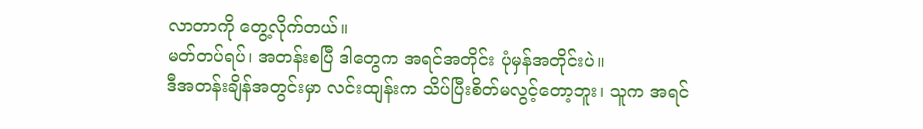လာတာကို တွေ့လိုက်တယ်။
မတ်တပ်ရပ်၊ အတန်းစပြီ ဒါတွေက အရင်အတိုင်း ပုံမှန်အတိုင်းပဲ။
ဒီအတန်းချိန်အတွင်းမှာ လင်းထျန်းက သိပ်ပြီးစိတ်မလွင့်တော့ဘူး၊ သူက အရင်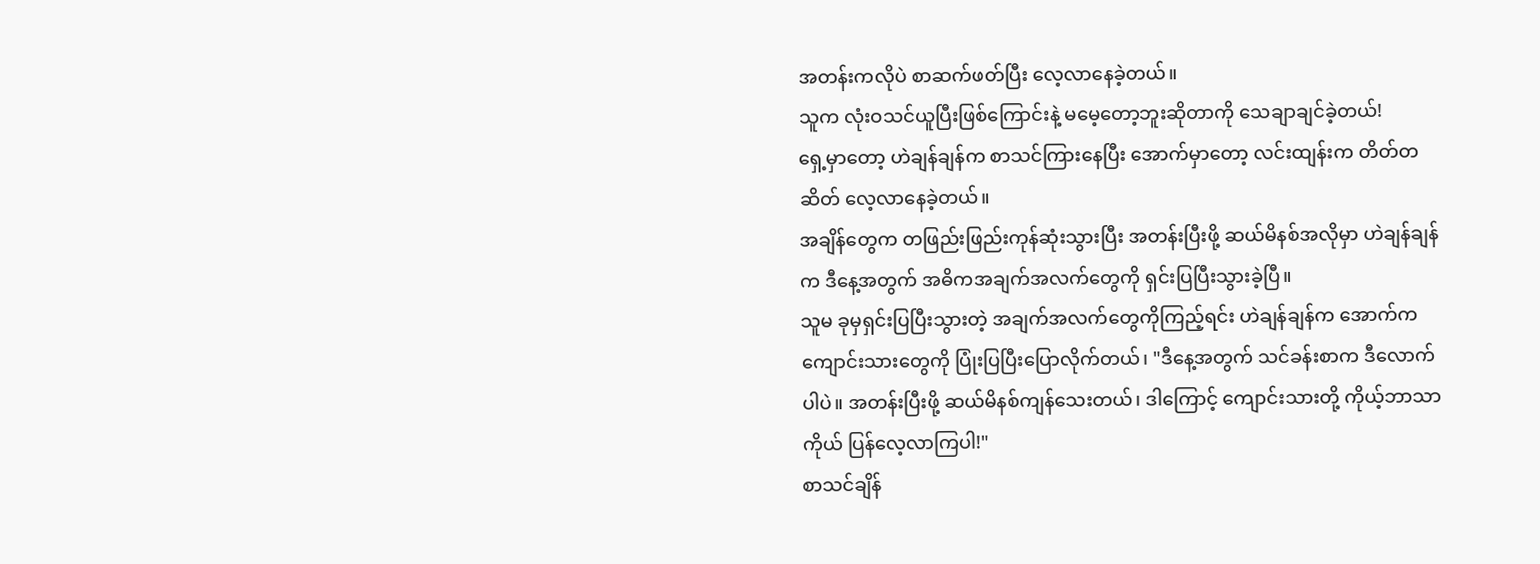အတန်းကလိုပဲ စာဆက်ဖတ်ပြီး လေ့လာနေခဲ့တယ်။
သူက လုံးဝသင်ယူပြီးဖြစ်ကြောင်းနဲ့ မမေ့တော့ဘူးဆိုတာကို သေချာချင်ခဲ့တယ်!
ရှေ့မှာတော့ ဟဲချန်ချန်က စာသင်ကြားနေပြီး အောက်မှာတော့ လင်းထျန်းက တိတ်တဆိတ် လေ့လာနေခဲ့တယ်။
အချိန်တွေက တဖြည်းဖြည်းကုန်ဆုံးသွားပြီး အတန်းပြီးဖို့ ဆယ်မိနစ်အလိုမှာ ဟဲချန်ချန်က ဒီနေ့အတွက် အဓိကအချက်အလက်တွေကို ရှင်းပြပြီးသွားခဲ့ပြီ။
သူမ ခုမှရှင်းပြပြီးသွားတဲ့ အချက်အလက်တွေကိုကြည့်ရင်း ဟဲချန်ချန်က အောက်ကကျောင်းသားတွေကို ပြုံးပြပြီးပြောလိုက်တယ်၊ "ဒီနေ့အတွက် သင်ခန်းစာက ဒီလောက်ပါပဲ။ အတန်းပြီးဖို့ ဆယ်မိနစ်ကျန်သေးတယ်၊ ဒါကြောင့် ကျောင်းသားတို့ ကိုယ့်ဘာသာကိုယ် ပြန်လေ့လာကြပါ!"
စာသင်ချိန်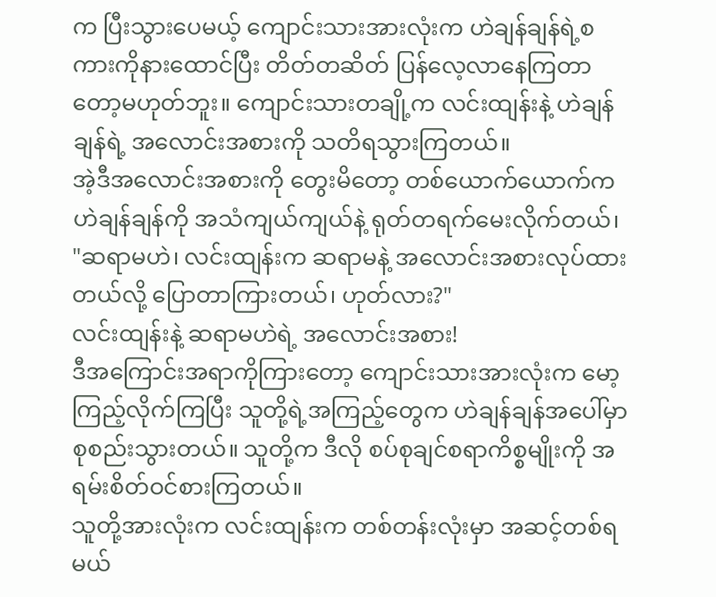က ပြီးသွားပေမယ့် ကျောင်းသားအားလုံးက ဟဲချန်ချန်ရဲ့စကားကိုနားထောင်ပြီး တိတ်တဆိတ် ပြန်လေ့လာနေကြတာတော့မဟုတ်ဘူး။ ကျောင်းသားတချို့က လင်းထျန်းနဲ့ ဟဲချန်ချန်ရဲ့ အလောင်းအစားကို သတိရသွားကြတယ်။
အဲ့ဒီအလောင်းအစားကို တွေးမိတော့ တစ်ယောက်ယောက်က ဟဲချန်ချန်ကို အသံကျယ်ကျယ်နဲ့ ရုတ်တရက်မေးလိုက်တယ်၊ "ဆရာမဟဲ၊ လင်းထျန်းက ဆရာမနဲ့ အလောင်းအစားလုပ်ထားတယ်လို့ ပြောတာကြားတယ်၊ ဟုတ်လား?"
လင်းထျန်းနဲ့ ဆရာမဟဲရဲ့ အလောင်းအစား!
ဒီအကြောင်းအရာကိုကြားတော့ ကျောင်းသားအားလုံးက မော့ကြည့်လိုက်ကြပြီး သူတို့ရဲ့အကြည့်တွေက ဟဲချန်ချန်အပေါ်မှာ စုစည်းသွားတယ်။ သူတို့က ဒီလို စပ်စုချင်စရာကိစ္စမျိုးကို အရမ်းစိတ်ဝင်စားကြတယ်။
သူတို့အားလုံးက လင်းထျန်းက တစ်တန်းလုံးမှာ အဆင့်တစ်ရမယ်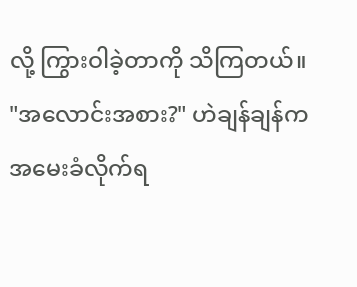လို့ ကြွားဝါခဲ့တာကို သိကြတယ်။
"အလောင်းအစား?" ဟဲချန်ချန်က အမေးခံလိုက်ရ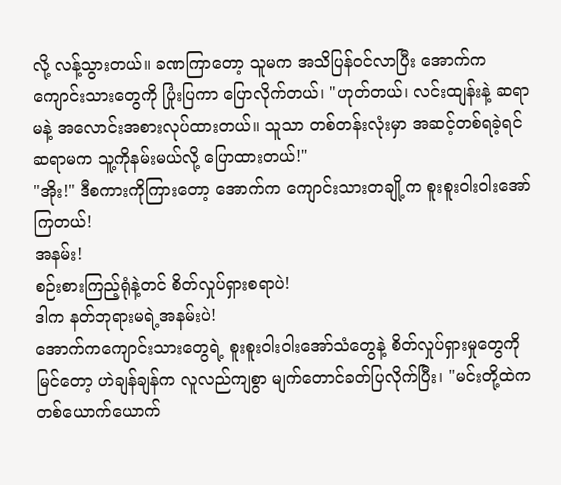လို့ လန့်သွားတယ်။ ခဏကြာတော့ သူမက အသိပြန်ဝင်လာပြီး အောက်ကကျောင်းသားတွေကို ပြုံးပြကာ ပြောလိုက်တယ်၊ "ဟုတ်တယ်၊ လင်းထျန်းနဲ့ ဆရာမနဲ့ အလောင်းအစားလုပ်ထားတယ်။ သူသာ တစ်တန်းလုံးမှာ အဆင့်တစ်ရခဲ့ရင် ဆရာမက သူ့ကိုနမ်းမယ်လို့ ပြောထားတယ်!"
"အိုး!" ဒီစကားကိုကြားတော့ အောက်က ကျောင်းသားတချို့က စူးစူးဝါးဝါးအော်ကြတယ်!
အနမ်း!
စဉ်းစားကြည့်ရုံနဲ့တင် စိတ်လှုပ်ရှားစရာပဲ!
ဒါက နတ်ဘုရားမရဲ့အနမ်းပဲ!
အောက်ကကျောင်းသားတွေရဲ့ စူးစူးဝါးဝါးအော်သံတွေနဲ့ စိတ်လှုပ်ရှားမှုတွေကိုမြင်တော့ ဟဲချန်ချန်က လူလည်ကျစွာ မျက်တောင်ခတ်ပြလိုက်ပြီး၊ "မင်းတို့ထဲက တစ်ယောက်ယောက်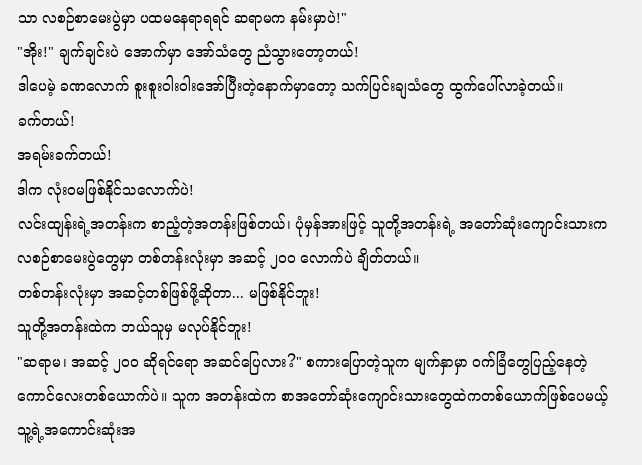သာ လစဉ်စာမေးပွဲမှာ ပထမနေရာရရင် ဆရာမက နမ်းမှာပဲ!"
"အိုး!" ချက်ချင်းပဲ အောက်မှာ အော်သံတွေ ညံသွားတော့တယ်!
ဒါပေမဲ့ ခဏလောက် စူးစူးဝါးဝါးအော်ပြီးတဲ့နောက်မှာတော့ သက်ပြင်းချသံတွေ ထွက်ပေါ်လာခဲ့တယ်။
ခက်တယ်!
အရမ်းခက်တယ်!
ဒါက လုံးဝမဖြစ်နိုင်သလောက်ပဲ!
လင်းထျန်းရဲ့အတန်းက စာညံ့တဲ့အတန်းဖြစ်တယ်၊ ပုံမှန်အားဖြင့် သူတို့အတန်းရဲ့ အတော်ဆုံးကျောင်းသားက လစဉ်စာမေးပွဲတွေမှာ တစ်တန်းလုံးမှာ အဆင့် ၂၀၀ လောက်ပဲ ချိတ်တယ်။
တစ်တန်းလုံးမှာ အဆင့်တစ်ဖြစ်ဖို့ဆိုတာ... မဖြစ်နိုင်ဘူး!
သူတို့အတန်းထဲက ဘယ်သူမှ မလုပ်နိုင်ဘူး!
"ဆရာမ၊ အဆင့် ၂၀၀ ဆိုရင်ရော အဆင်ပြေလား?" စကားပြောတဲ့သူက မျက်နှာမှာ ဝက်ခြံတွေပြည့်နေတဲ့ ကောင်လေးတစ်ယောက်ပဲ။ သူက အတန်းထဲက စာအတော်ဆုံးကျောင်းသားတွေထဲကတစ်ယောက်ဖြစ်ပေမယ့် သူ့ရဲ့အကောင်းဆုံးအ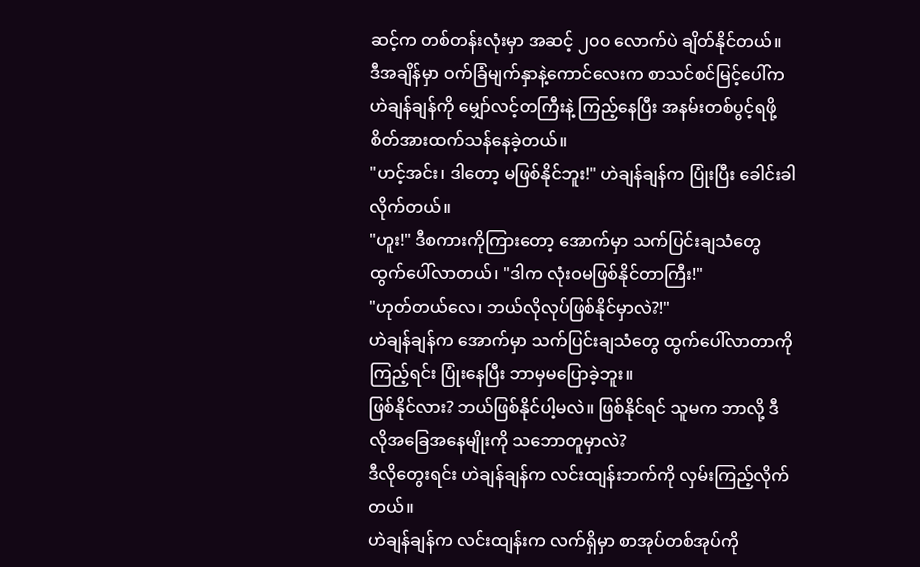ဆင့်က တစ်တန်းလုံးမှာ အဆင့် ၂၀၀ လောက်ပဲ ချိတ်နိုင်တယ်။
ဒီအချိန်မှာ ဝက်ခြံမျက်နှာနဲ့ကောင်လေးက စာသင်စင်မြင့်ပေါ်က ဟဲချန်ချန်ကို မျှော်လင့်တကြီးနဲ့ ကြည့်နေပြီး အနမ်းတစ်ပွင့်ရဖို့ စိတ်အားထက်သန်နေခဲ့တယ်။
"ဟင့်အင်း၊ ဒါတော့ မဖြစ်နိုင်ဘူး!" ဟဲချန်ချန်က ပြုံးပြီး ခေါင်းခါလိုက်တယ်။
"ဟူး!" ဒီစကားကိုကြားတော့ အောက်မှာ သက်ပြင်းချသံတွေ ထွက်ပေါ်လာတယ်၊ "ဒါက လုံးဝမဖြစ်နိုင်တာကြီး!"
"ဟုတ်တယ်လေ၊ ဘယ်လိုလုပ်ဖြစ်နိုင်မှာလဲ?!"
ဟဲချန်ချန်က အောက်မှာ သက်ပြင်းချသံတွေ ထွက်ပေါ်လာတာကိုကြည့်ရင်း ပြုံးနေပြီး ဘာမှမပြောခဲ့ဘူး။
ဖြစ်နိုင်လား? ဘယ်ဖြစ်နိုင်ပါ့မလဲ။ ဖြစ်နိုင်ရင် သူမက ဘာလို့ ဒီလိုအခြေအနေမျိုးကို သဘောတူမှာလဲ?
ဒီလိုတွေးရင်း ဟဲချန်ချန်က လင်းထျန်းဘက်ကို လှမ်းကြည့်လိုက်တယ်။
ဟဲချန်ချန်က လင်းထျန်းက လက်ရှိမှာ စာအုပ်တစ်အုပ်ကို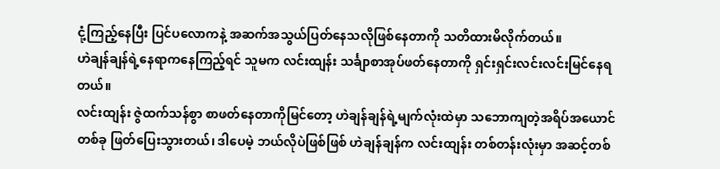ငုံ့ကြည့်နေပြီး ပြင်ပလောကနဲ့ အဆက်အသွယ်ပြတ်နေသလိုဖြစ်နေတာကို သတိထားမိလိုက်တယ်။
ဟဲချန်ချန်ရဲ့နေရာကနေကြည့်ရင် သူမက လင်းထျန်း သင်္ချာစာအုပ်ဖတ်နေတာကို ရှင်းရှင်းလင်းလင်းမြင်နေရတယ်။
လင်းထျန်း ဇွဲထက်သန်စွာ စာဖတ်နေတာကိုမြင်တော့ ဟဲချန်ချန်ရဲ့မျက်လုံးထဲမှာ သဘောကျတဲ့အရိပ်အယောင်တစ်ခု ဖြတ်ပြေးသွားတယ်၊ ဒါပေမဲ့ ဘယ်လိုပဲဖြစ်ဖြစ် ဟဲချန်ချန်က လင်းထျန်း တစ်တန်းလုံးမှာ အဆင့်တစ်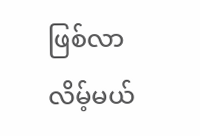ဖြစ်လာလိမ့်မယ်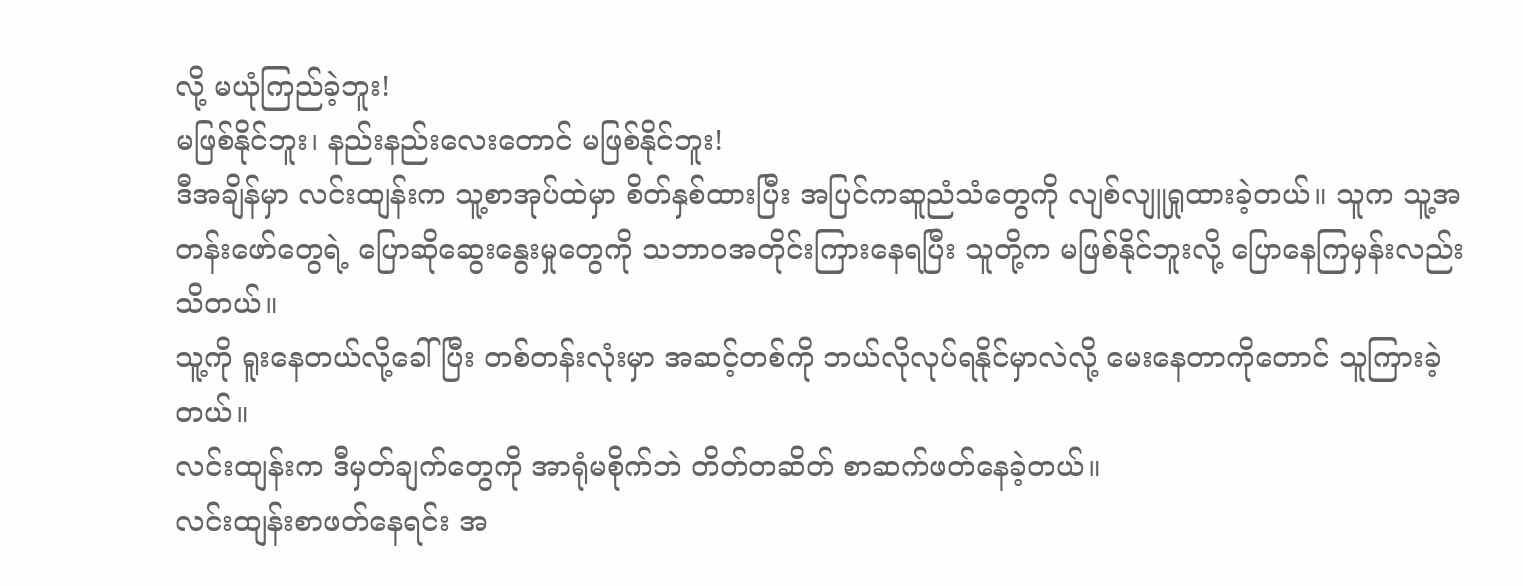လို့ မယုံကြည်ခဲ့ဘူး!
မဖြစ်နိုင်ဘူး၊ နည်းနည်းလေးတောင် မဖြစ်နိုင်ဘူး!
ဒီအချိန်မှာ လင်းထျန်းက သူ့စာအုပ်ထဲမှာ စိတ်နှစ်ထားပြီး အပြင်ကဆူညံသံတွေကို လျစ်လျူရှုထားခဲ့တယ်။ သူက သူ့အတန်းဖော်တွေရဲ့ ပြောဆိုဆွေးနွေးမှုတွေကို သဘာဝအတိုင်းကြားနေရပြီး သူတို့က မဖြစ်နိုင်ဘူးလို့ ပြောနေကြမှန်းလည်း သိတယ်။
သူ့ကို ရူးနေတယ်လို့ခေါ်ပြီး တစ်တန်းလုံးမှာ အဆင့်တစ်ကို ဘယ်လိုလုပ်ရနိုင်မှာလဲလို့ မေးနေတာကိုတောင် သူကြားခဲ့တယ်။
လင်းထျန်းက ဒီမှတ်ချက်တွေကို အာရုံမစိုက်ဘဲ တိတ်တဆိတ် စာဆက်ဖတ်နေခဲ့တယ်။
လင်းထျန်းစာဖတ်နေရင်း အ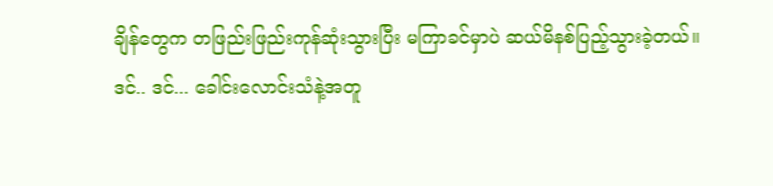ချိန်တွေက တဖြည်းဖြည်းကုန်ဆုံးသွားပြီး မကြာခင်မှာပဲ ဆယ်မိနစ်ပြည့်သွားခဲ့တယ်။
ဒင်.. ဒင်... ခေါင်းလောင်းသံနဲ့အတူ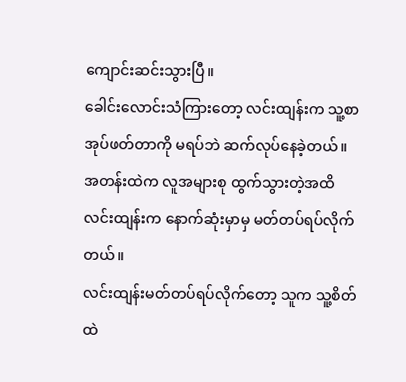ကျောင်းဆင်းသွားပြီ။
ခေါင်းလောင်းသံကြားတော့ လင်းထျန်းက သူ့စာအုပ်ဖတ်တာကို မရပ်ဘဲ ဆက်လုပ်နေခဲ့တယ်။
အတန်းထဲက လူအများစု ထွက်သွားတဲ့အထိ လင်းထျန်းက နောက်ဆုံးမှာမှ မတ်တပ်ရပ်လိုက်တယ်။
လင်းထျန်းမတ်တပ်ရပ်လိုက်တော့ သူက သူ့စိတ်ထဲ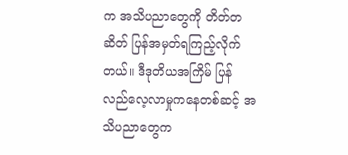က အသိပညာတွေကို တိတ်တဆိတ် ပြန်အမှတ်ရကြည့်လိုက်တယ်။ ဒီဒုတိယအကြိမ် ပြန်လည်လေ့လာမှုကနေတစ်ဆင့် အသိပညာတွေက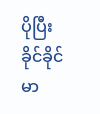ပိုပြီးခိုင်ခိုင်မာ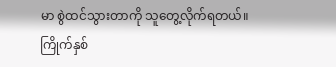မာ စွဲထင်သွားတာကို သူတွေ့လိုက်ရတယ်။
ကြိုက်နှစ်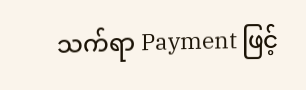သက်ရာ Payment ဖြင့်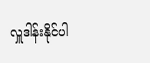လှူဒါန်းနိုင်ပါ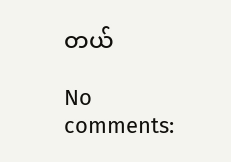တယ်

No comments: